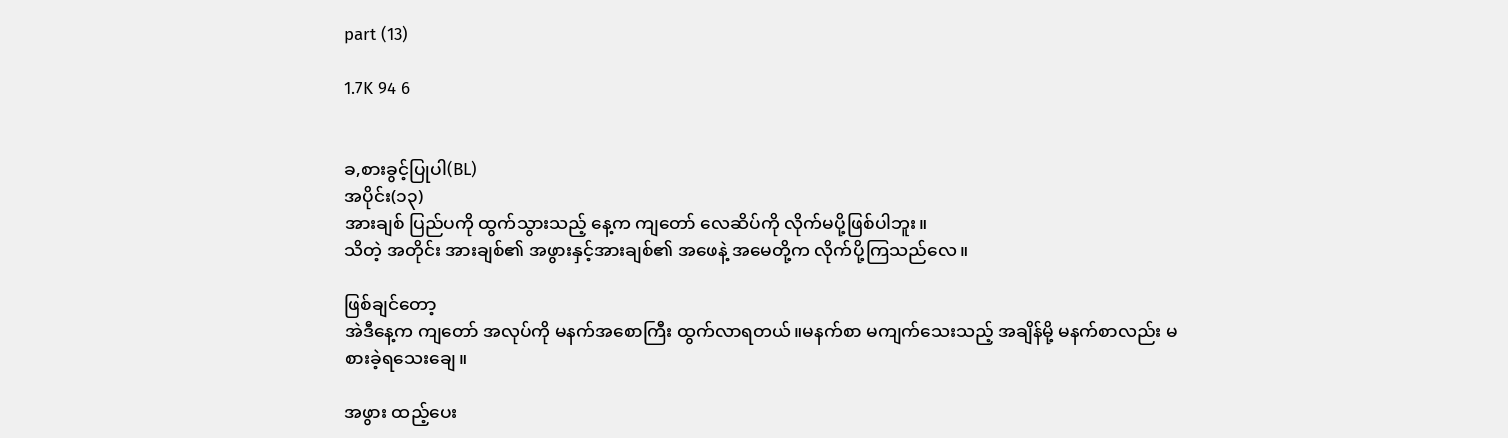part (13)

1.7K 94 6


ခ,စားခွင့်ပြုပါ(BL)
အပိုင်း(၁၃)
အားချစ် ပြည်ပကို ထွက်သွားသည့် နေ့က ကျတော် လေဆိပ်ကို လိုက်မပို့ဖြစ်ပါဘူး။
သိတဲ့ အတိုင်း အားချစ်၏ အဖွားနှင့်အားချစ်၏ အဖေနဲ့ အမေတို့က လိုက်ပို့ကြသည်လေ။

ဖြစ်ချင်တော့
အဲဒီနေ့က ကျတော် အလုပ်ကို မနက်အစောကြီး ထွက်လာရတယ်။မနက်စာ မကျက်သေးသည့် အချိန်မို့ မနက်စာလည်း မစားခဲ့ရသေးချေ။

အဖွား ထည့်ပေး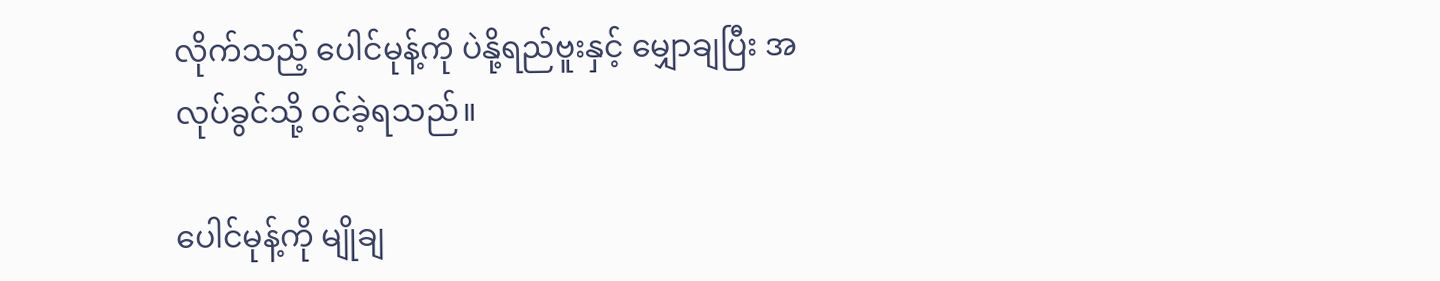လိုက်သည့် ပေါင်မုန့်ကို ပဲနို့ရည်ဗူးနှင့် မျှောချပြီး အလုပ်ခွင်သို့ ဝင်ခဲ့ရသည်။

ပေါင်မုန့်ကို မျိုချ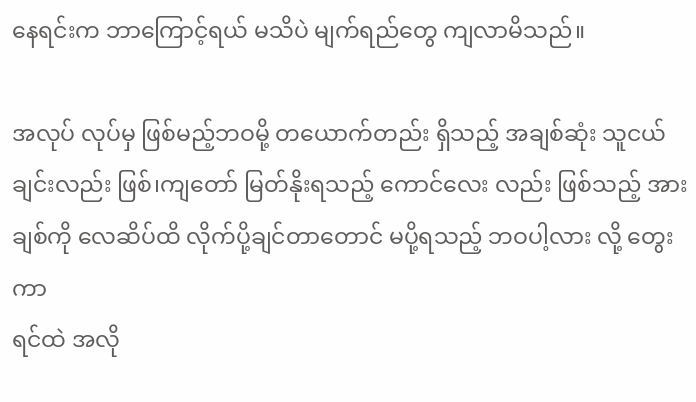နေရင်းက ဘာကြောင့်ရယ် မသိပဲ မျက်ရည်တွေ ကျလာမိသည်။

အလုပ် လုပ်မှ ဖြစ်မည့်ဘဝမို့ တယောက်တည်း ရှိသည့် အချစ်ဆုံး သူငယ်ချင်းလည်း ဖြစ်၊ကျတော် မြတ်နိုးရသည့် ကောင်လေး လည်း ဖြစ်သည့် အားချစ်ကို လေဆိပ်ထိ လိုက်ပို့ချင်တာတောင် မပို့ရသည့် ဘဝပါ့လား လို့ တွေးကာ
ရင်ထဲ အလို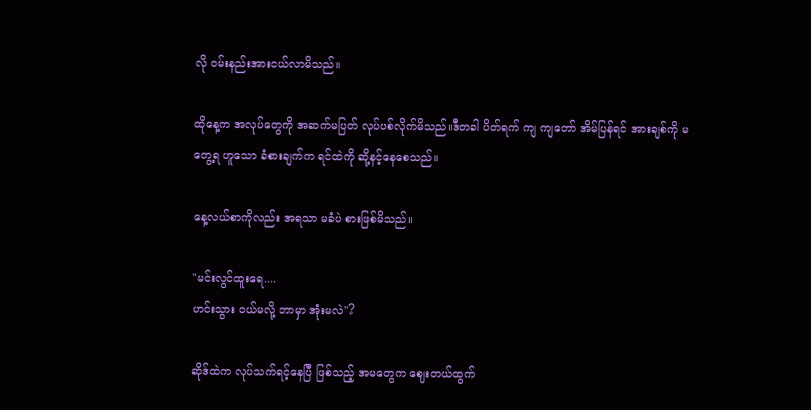လို ဝမ်းနည်းအားငယ်လာမိသည်။

ထိုနေ့က အလုပ်တွေကို အဆက်မပြတ် လုပ်ပစ်လိုက်မိသည်။ဒီတခါ ပိတ်ရက် ကျ ကျတော် အိမ်ပြန်ရင် အားချစ်ကို မတွေ့ရ ဟူသော ခံစားချက်က ရင်ထဲကို ဆို့နင့်နေစေသည်။

နေ့လယ်စာကိုလည်း အရသာ မခံပဲ စားဖြစ်မိသည်။

"မင်းလွင်ထူးရေ....
ဟင်းသွား ဝယ်မလို့ ဘာမှာ အုံးမလဲ"?

ဆိုဒ်ထဲက လုပ်သက်ရင့်နေပြီ ဖြစ်သည့် အမတွေက ဈေးတယ်ထွက်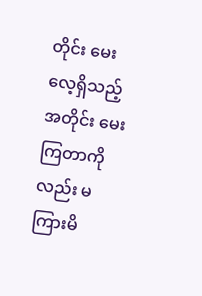တိုင်း မေးလေ့ရှိသည့် အတိုင်း မေးကြတာကိုလည်း မကြားမိ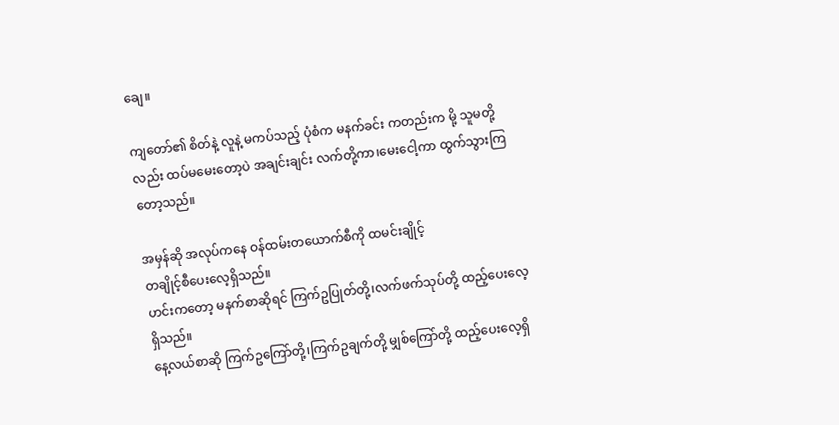ချေ။

ကျတော်၏ စိတ်နဲ့ လူနဲ့ မကပ်သည့် ပုံစံက မနက်ခင်း ကတည်းက မို့ သူမတို့လည်း ထပ်မမေးတော့ပဲ အချင်းချင်း လက်တို့ကာ၊မေးငေါ့ကာ ထွက်သွားကြတော့သည်။

အမှန်ဆို အလုပ်ကနေ ဝန်ထမ်းတယောက်စီကို ထမင်းချိုင့်
တချိုင့်စီပေးလေ့ရှိသည်။
ဟင်းကတော့ မနက်စာဆိုရင် ကြက်ဥပြုတ်တို့၊လက်ဖက်သုပ်တို့ ထည့်ပေးလေ့ရှိသည်။
နေ့လယ်စာဆို ကြက်ဥကြော်တို့၊ကြက်ဥချက်တို့ မျှစ်ကြော်တို့ ထည့်ပေးလေ့ရှိ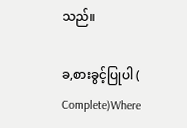သည်။

ခ,စားခွင့်ပြုပါ ( Complete)Where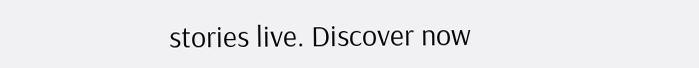stories live. Discover now